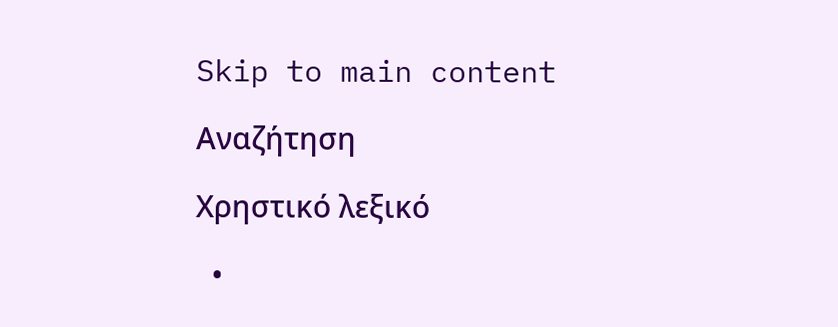Skip to main content

Αναζήτηση

Χρηστικό λεξικό

  •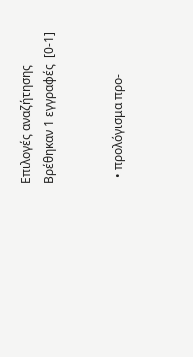Επιλογές αναζήτησης
Βρέθηκαν 1 εγγραφές  [0-1]


  • προλόγισμα προ-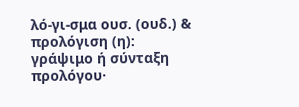λό-γι-σμα ουσ. (ουδ.) & προλόγιση (η): γράψιμο ή σύνταξη προλόγου·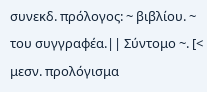συνεκδ. πρόλογος: ~ βιβλίου. ~ του συγγραφέα.|| Σύντομο ~. [< μεσν. προλόγισμα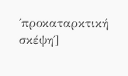΄προκαταρκτική σκέψη΄]